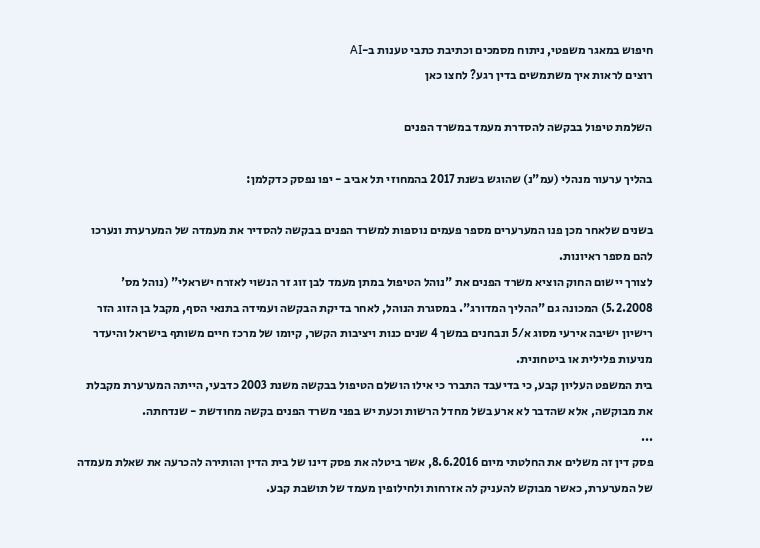חיפוש במאגר משפטי, ניתוח מסמכים וכתיבת כתבי טענות ב-AI
רוצים לראות איך משתמשים בדין רגע? לחצו כאן

השלמת טיפול בבקשה להסדרת מעמד במשרד הפנים

בהליך ערעור מנהלי (עמ"נ) שהוגש בשנת 2017 בהמחוזי תל אביב - יפו נפסק כדקלמן:

בשנים שלאחר מכן פנו המערערים מספר פעמים נוספות למשרד הפנים בבקשה להסדיר את מעמדה של המערערת ונערכו להם מספר ראיונות.
לצורך יישום החוק הוציא משרד הפנים את "נוהל הטיפול במתן מעמד לבן זוג זר הנשוי לאזרח ישראלי" (נוהל מס' 5.2.2008) המכונה גם "ההליך המדורג". במסגרת הנוהל, לאחר בדיקת הבקשה ועמידה בתנאי הסף, מקבל בן הזוג הזר רישיון ישיבה אירעי מסוג א/5 ונבחנים במשך 4 שנים כנות ויציבות הקשר, קיומו של מרכז חיים משותף בישראל והיעדר מניעות פלילית או ביטחונית.
בית המשפט העליון קבע, כי בדיעבד התברר כי אילו הושלם הטיפול בבקשה משנת 2003 כדבעי, הייתה המערערת מקבלת את מבוקשה, אלא שהדבר לא ארע בשל מחדל הרשות וכעת יש בפני משרד הפנים בקשה מחודשת - שנדחתה.
...
פסק דין זה משלים את החלטתי מיום 8.6.2016, אשר ביטלה את פסק דינו של בית הדין והותירה להכרעה את שאלת מעמדה של המערערת, כאשר מבוקש להעניק לה אזרחות ולחילופין מעמד של תושבת קבע.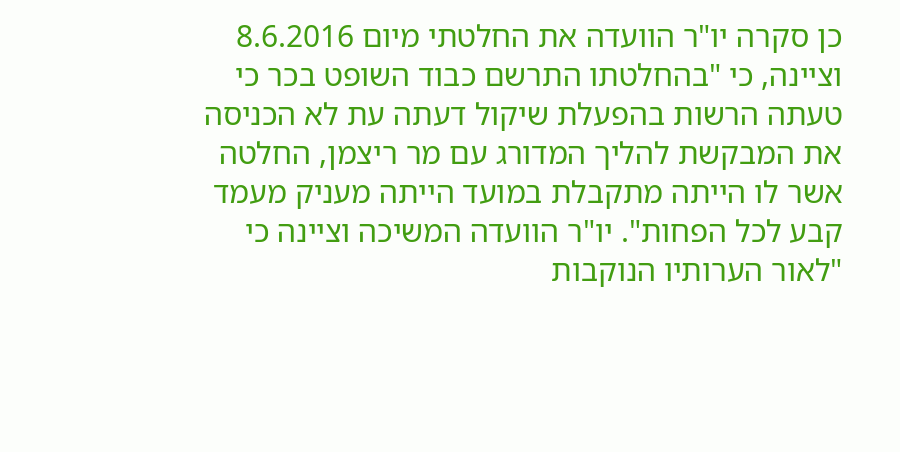כן סקרה יו"ר הוועדה את החלטתי מיום 8.6.2016 וציינה, כי "בהחלטתו התרשם כבוד השופט בכר כי טעתה הרשות בהפעלת שיקול דעתה עת לא הכניסה את המבקשת להליך המדורג עם מר ריצמן, החלטה אשר לו הייתה מתקבלת במועד הייתה מעניק מעמד קבע לכל הפחות". יו"ר הוועדה המשיכה וציינה כי "לאור הערותיו הנוקבות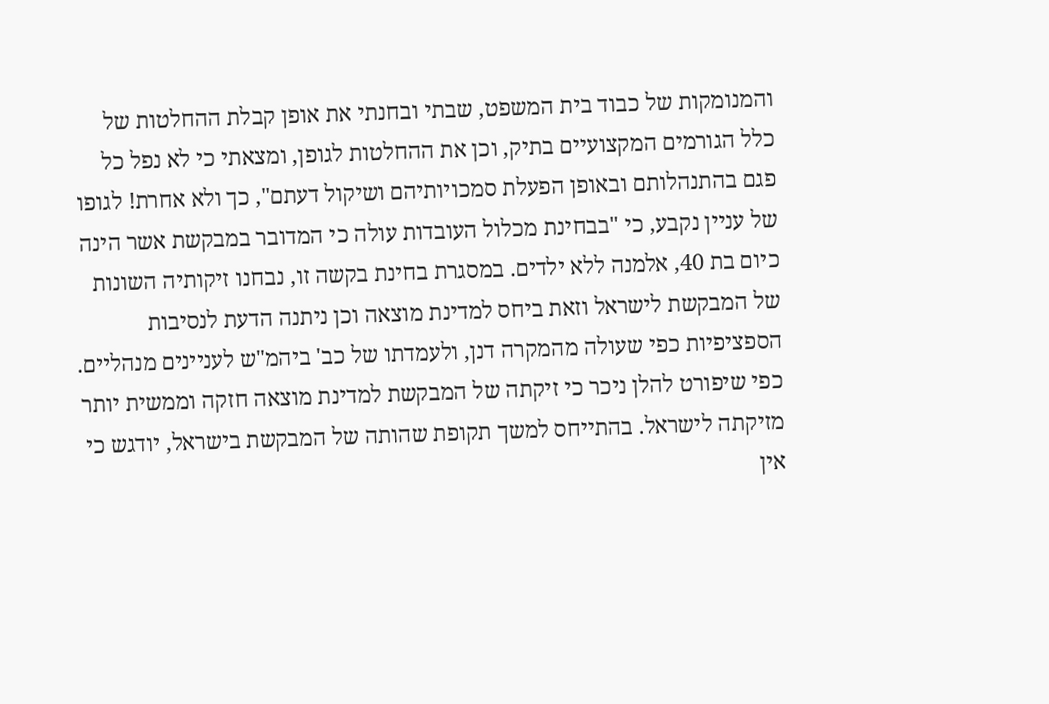והמנומקות של כבוד בית המשפט, שבתי ובחנתי את אופן קבלת ההחלטות של כלל הגורמים המקצועיים בתיק, וכן את ההחלטות לגופן, ומצאתי כי לא נפל כל פגם בהתנהלותם ובאופן הפעלת סמכויותיהם ושיקול דעתם", כך ולא אחרת! לגופו של עניין נקבע, כי "בבחינת מכלול העובדות עולה כי המדובר במבקשת אשר הינה כיום בת 40, אלמנה ללא ילדים. במסגרת בחינת בקשה זו, נבחנו זיקותיה השונות של המבקשת לישראל וזאת ביחס למדינת מוצאה וכן ניתנה הדעת לנסיבות הספציפיות כפי שעולה מהמקרה דנן, ולעמדתו של כב' ביהמ"ש לעניינים מנהליים. כפי שיפורט להלן ניכר כי זיקתה של המבקשת למדינת מוצאה חזקה וממשית יותר מזיקתה לישראל. בהתייחס למשך תקופת שהותה של המבקשת בישראל, יודגש כי אין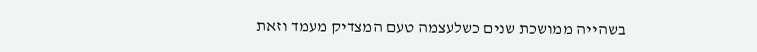בשהייה ממושכת שנים כשלעצמה טעם המצדיק מעמד וזאת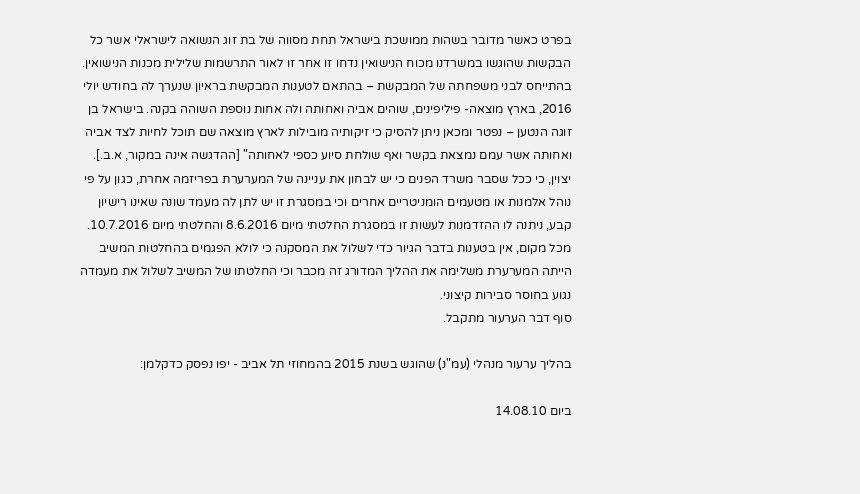בפרט כאשר מדובר בשהות ממושכת בישראל תחת מסווה של בת זוג הנשואה לישראלי אשר כל הבקשות שהוגשו במשרדנו מכוח הנישואין נדחו זו אחר זו לאור התרשמות שלילית מכנות הנישואין. בהתייחס לבני משפחתה של המבקשת – בהתאם לטענות המבקשת בראיון שנערך לה בחודש יולי 2016, בארץ מוצאה- פיליפינים, שוהים אביה ואחותה ולה אחות נוספת השוהה בקנה. בישראל בן זוגה הנטען – נפטר ומכאן ניתן להסיק כי זיקותיה מובילות לארץ מוצאה שם תוכל לחיות לצד אביה ואחותה אשר עמם נמצאת בקשר ואף שולחת סיוע כספי לאחותה" [ההדגשה אינה במקור, א.ב.].
יצוין, כי ככל שסבר משרד הפנים כי יש לבחון את עניינה של המערערת בפריזמה אחרת, כגון על פי נוהל אלמנות או מטעמים הומניטריים אחרים וכי במסגרת זו יש לתן לה מעמד שונה שאינו רישיון קבע, ניתנה לו ההזדמנות לעשות זו במסגרת החלטתי מיום 8.6.2016 והחלטתי מיום 10.7.2016.
מכל מקום, אין בטענות בדבר הגיור כדי לשלול את המסקנה כי לולא הפגמים בהחלטות המשיב הייתה המערערת משלימה את ההליך המדורג זה מכבר וכי החלטתו של המשיב לשלול את מעמדה נגוע בחוסר סבירות קיצוני.
סוף דבר הערעור מתקבל.

בהליך ערעור מנהלי (עמ"נ) שהוגש בשנת 2015 בהמחוזי תל אביב - יפו נפסק כדקלמן:

ביום 14.08.10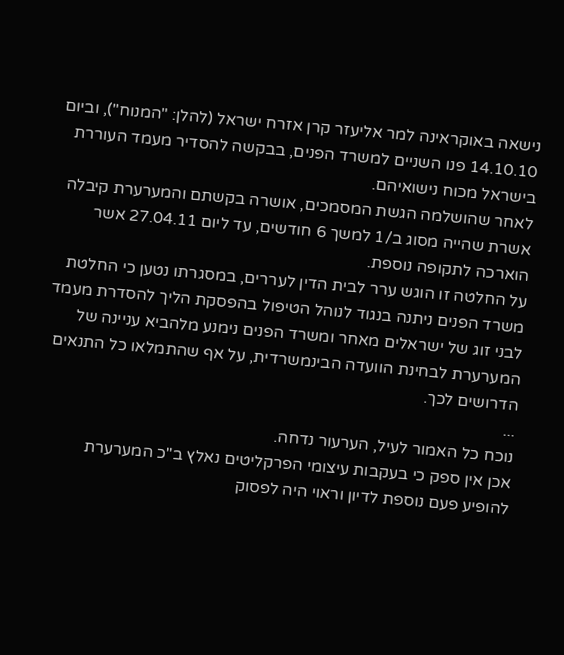נישאה באוקראינה למר אליעזר קרן אזרח ישראל (להלן: "המנוח"), וביום 14.10.10 פנו השניים למשרד הפנים, בבקשה להסדיר מעמד העוררת בישראל מכוח נישואיהם.
לאחר שהושלמה הגשת המסמכים, אושרה בקשתם והמערערת קיבלה אשרת שהייה מסוג ב/1 למשך 6 חודשים, עד ליום 27.04.11 אשר הוארכה לתקופה נוספת.
על החלטה זו הוגש ערר לבית הדין לעררים, במסגרתו נטען כי החלטת משרד הפנים ניתנה בנגוד לנוהל הטיפול בהפסקת הליך להסדרת מעמד לבני זוג של ישראלים מאחר ומשרד הפנים נימנע מלהביא עניינה של המערערת לבחינת הוועדה הבינמשרדית, על אף שהתמלאו כל התנאים הדרושים לכך.
...
נוכח כל האמור לעיל, הערעור נדחה.
אכן אין ספק כי בעקבות עיצומי הפרקליטים נאלץ ב"כ המערערת להופיע פעם נוספת לדיון וראוי היה לפסוק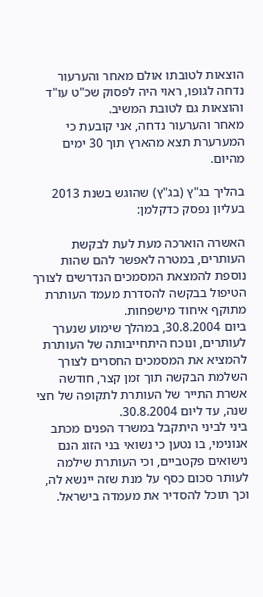הוצאות לטובתו אולם מאחר והערעור נדחה לגופו, ראוי היה לפסוק שכ"ט עו"ד והוצאות גם לטובת המשיב.
מאחר והערעור נדחה, אני קובעת כי המערערת תצא מהארץ תוך 30 ימים מהיום.

בהליך בג"ץ (בג"ץ) שהוגש בשנת 2013 בעליון נפסק כדקלמן:

האשרה הוארכה מעת לעת לבקשת העותרים, במטרה לאפשר להם שהות נוספת להמצאת המסמכים הנדרשים לצורך הטיפול בבקשה להסדרת מעמד העותרת מתוקף איחוד מישפחות.
ביום 30.8.2004, במהלך שימוע שנערך לעותרים, ונוכח היתחייבותה של העותרת להמציא את המסמכים החסרים לצורך השלמת הבקשה תוך זמן קצר, חודשה אשרת התייר של העותרת לתקופה של חצי שנה, עד ליום 30.8.2004.
ביני לביני היתקבל במשרד הפנים מכתב אנונימי, בו נטען כי נשואי בני הזוג הנם נישואים פקטביים, וכי העותרת שילמה לעותר סכום כסף על מנת שזה יינשא לה, וכך תוכל להסדיר את מעמדה בישראל.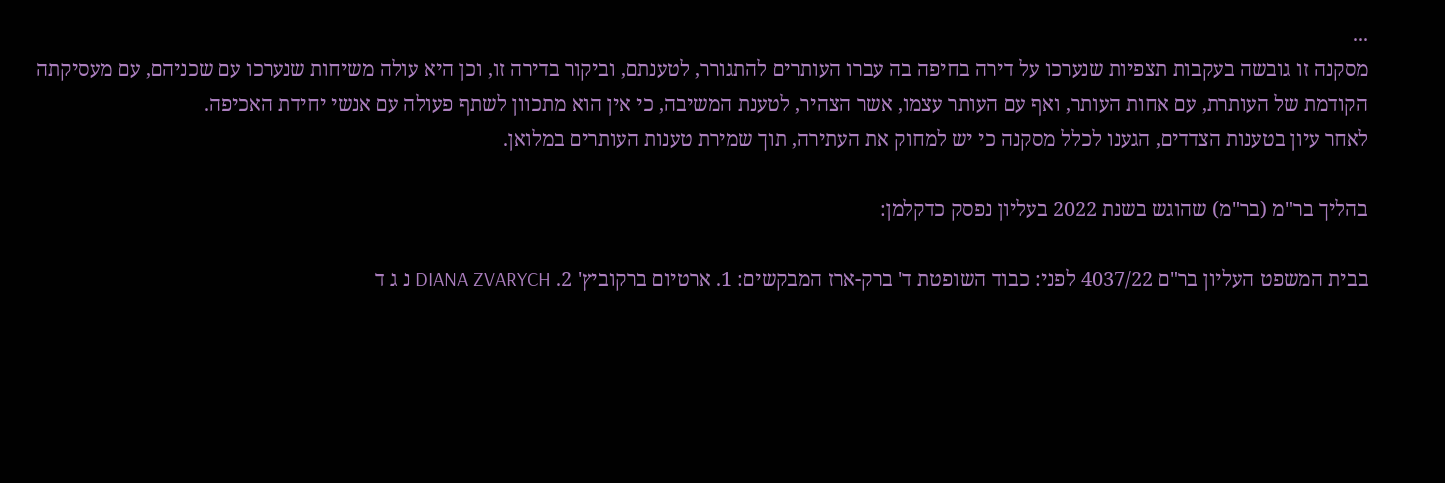...
מסקנה זו גובשה בעקבות תצפיות שנערכו על דירה בחיפה בה עברו העותרים להתגורר, לטענתם, וביקור בדירה זו, וכן היא עולה משיחות שנערכו עם שכניהם, עם מעסיקתה הקודמת של העותרת, עם אחות העותר, ואף עם העותר עצמו, אשר הצהיר, לטענת המשיבה, כי אין הוא מתכוון לשתף פעולה עם אנשי יחידת האכיפה.
לאחר עיון בטענות הצדדים, הגענו לכלל מסקנה כי יש למחוק את העתירה, תוך שמירת טענות העותרים במלואן.

בהליך בר"מ (בר"מ) שהוגש בשנת 2022 בעליון נפסק כדקלמן:

בבית המשפט העליון בר"ם 4037/22 לפני: כבוד השופטת ד' ברק-ארז המבקשים: 1. ארטיום ברקוביץ' 2. DIANA ZVARYCH נ ג ד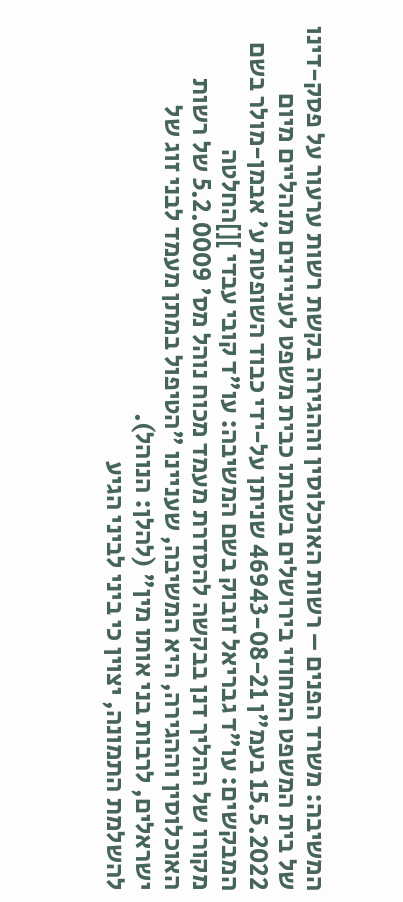המשיבה: משרד הפנים – רשות האוכלוסין וההגירה בקשת רשות ערעור על פסק-דינו של בית המשפט המחוזי בירושלים בשבתו כבית משפט לעניינים מנהליים מיום 15.5.2022 בעמ"ן 46943-08-21 שניתן על-ידי כבוד השופטת ע' אבמן-מולר בשם המבקשים: עו"ד גבריאל זובוק בשם המשיבה: עו"ד קובי עבדי ][]החלטה
מקורו של ההליך דנן בבקשה להסדרת מעמד מכוח נוהל מס' 5.2.0009 של רשות האוכלוסין וההגירה, היא המשיבה, שעניינו "הטיפול במתן מעמד לבני זוג של ישראלים, לרבות בני אותו מין" (להלן: הנוהל).
להשלמת התמונה, יצוין כי ביני לביני הגיע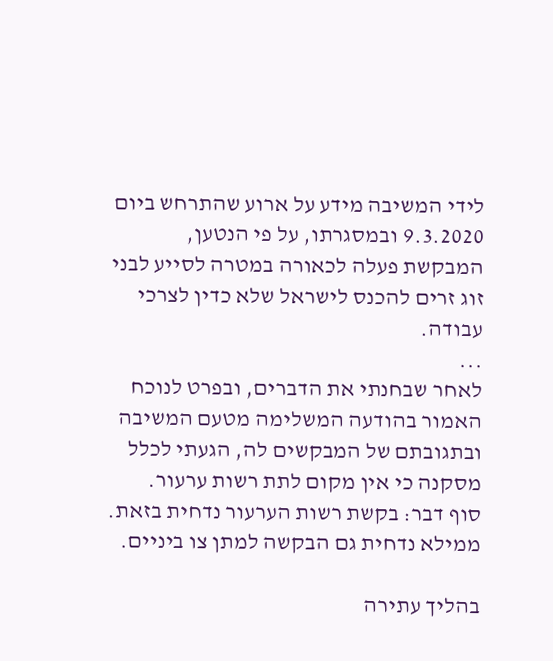לידי המשיבה מידע על ארוע שהתרחש ביום 9.3.2020 ובמסגרתו, על פי הנטען, המבקשת פעלה לכאורה במטרה לסייע לבני זוג זרים להכנס לישראל שלא כדין לצרכי עבודה.
...
לאחר שבחנתי את הדברים, ובפרט לנוכח האמור בהודעה המשלימה מטעם המשיבה ובתגובתם של המבקשים לה, הגעתי לכלל מסקנה כי אין מקום לתת רשות ערעור.
סוף דבר: בקשת רשות הערעור נדחית בזאת.
ממילא נדחית גם הבקשה למתן צו ביניים.

בהליך עתירה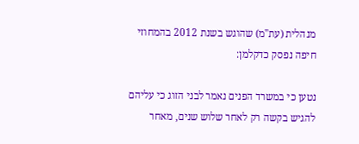מנהלית (עת"מ) שהוגש בשנת 2012 בהמחוזי חיפה נפסק כדקלמן:

נטען כי במשרד הפנים נאמר לבני הזוג כי עליהם להגיש בקשה רק לאחר שלוש שנים, מאחר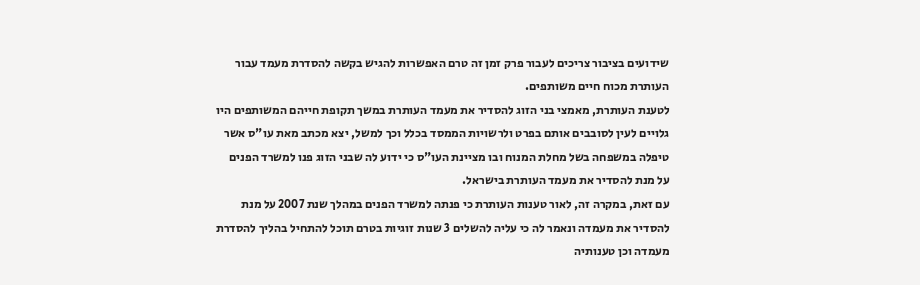שידועים בציבור צריכים לעבור פרק זמן זה טרם האפשרות להגיש בקשה להסדרת מעמד עבור העותרת מכוח חיים משותפים.
לטענת העותרת, מאמצי בני הזוג להסדיר את מעמד העותרת במשך תקופת חייהם המשותפים היו גלויים לעין לסובבים אותם בפרט ולרשויות הממסד בכלל וכך למשל, יצא מכתב מאת עו"ס אשר טיפלה במשפחה בשל מחלת המנוח ובו מציינת העו"ס כי ידוע לה שבני הזוג פנו למשרד הפנים על מנת להסדיר את מעמד העותרת בישראל.
עם זאת, במקרה זה, לאור טענות העותרת כי פנתה למשרד הפנים במהלך שנת 2007 על מנת להסדיר את מעמדה ונאמר לה כי עליה להשלים 3 שנות זוגיות בטרם תוכל להתחיל בהליך להסדרת מעמדה וכן טענותיה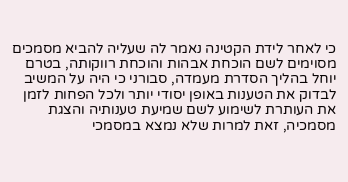כי לאחר לידת הקטינה נאמר לה שעליה להביא מסמכים מסוימים לשם הוכחת אבהות והוכחת רווקותה, בטרם יוחל בהליך הסדרת מעמדה, סבורני כי היה על המשיב לבדוק את הטענות באופן יסודי יותר ולכל הפחות לזמן את העותרת לשימוע לשם שמיעת טענותיה והצגת מסמכיה, זאת למרות שלא נמצא במסמכי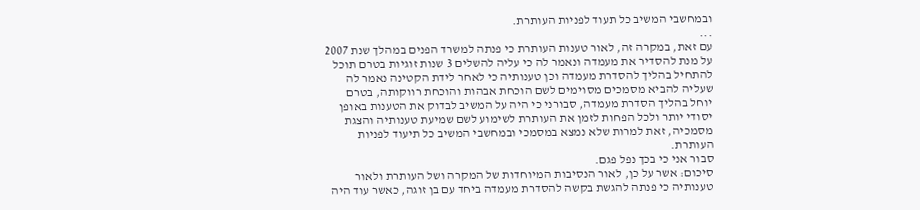ובמחשבי המשיב כל תעוד לפניות העותרת.
...
עם זאת, במקרה זה, לאור טענות העותרת כי פנתה למשרד הפנים במהלך שנת 2007 על מנת להסדיר את מעמדה ונאמר לה כי עליה להשלים 3 שנות זוגיות בטרם תוכל להתחיל בהליך להסדרת מעמדה וכן טענותיה כי לאחר לידת הקטינה נאמר לה שעליה להביא מסמכים מסוימים לשם הוכחת אבהות והוכחת רווקותה, בטרם יוחל בהליך הסדרת מעמדה, סבורני כי היה על המשיב לבדוק את הטענות באופן יסודי יותר ולכל הפחות לזמן את העותרת לשימוע לשם שמיעת טענותיה והצגת מסמכיה, זאת למרות שלא נמצא במסמכי ובמחשבי המשיב כל תיעוד לפניות העותרת.
סבור אני כי בכך נפל פגם.
סיכום: אשר על כן, לאור הנסיבות המיוחדות של המקרה ושל העותרת ולאור טענותיה כי פנתה להגשת בקשה להסדרת מעמדה ביחד עם בן זוגה, כאשר עוד היה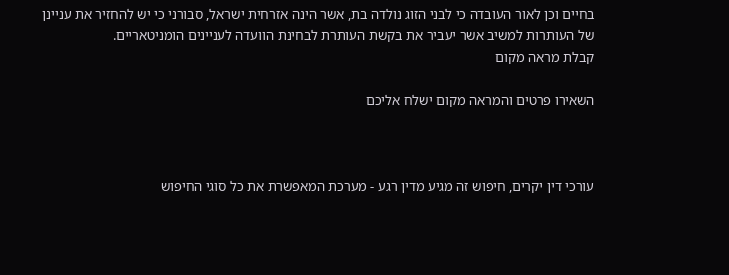בחיים וכן לאור העובדה כי לבני הזוג נולדה בת, אשר הינה אזרחית ישראל, סבורני כי יש להחזיר את עניינן של העותרות למשיב אשר יעביר את בקשת העותרת לבחינת הוועדה לעניינים הומניטאריים.
קבלת מראה מקום

השאירו פרטים והמראה מקום ישלח אליכם



עורכי דין יקרים, חיפוש זה מגיע מדין רגע - מערכת המאפשרת את כל סוגי החיפוש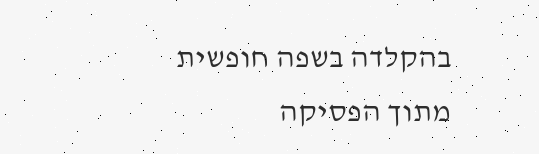בהקלדה בשפה חופשית מתוך הפסיקה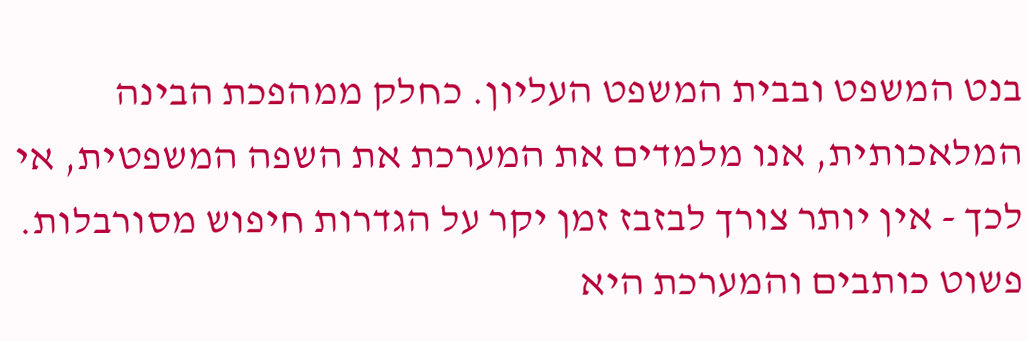בנט המשפט ובבית המשפט העליון. כחלק ממהפכת הבינה המלאכותית, אנו מלמדים את המערכת את השפה המשפטית, אי לכך - אין יותר צורך לבזבז זמן יקר על הגדרות חיפוש מסורבלות. פשוט כותבים והמערכת היא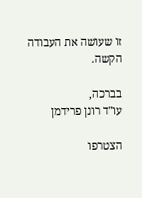זו שעושה את העבודה הקשה.

בברכה,
עו"ד רונן פרידמן

הצטרפו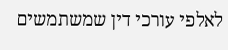לאלפי עורכי דין שמשתמשים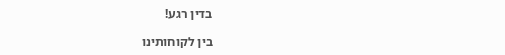בדין רגע!

בין לקוחותינו